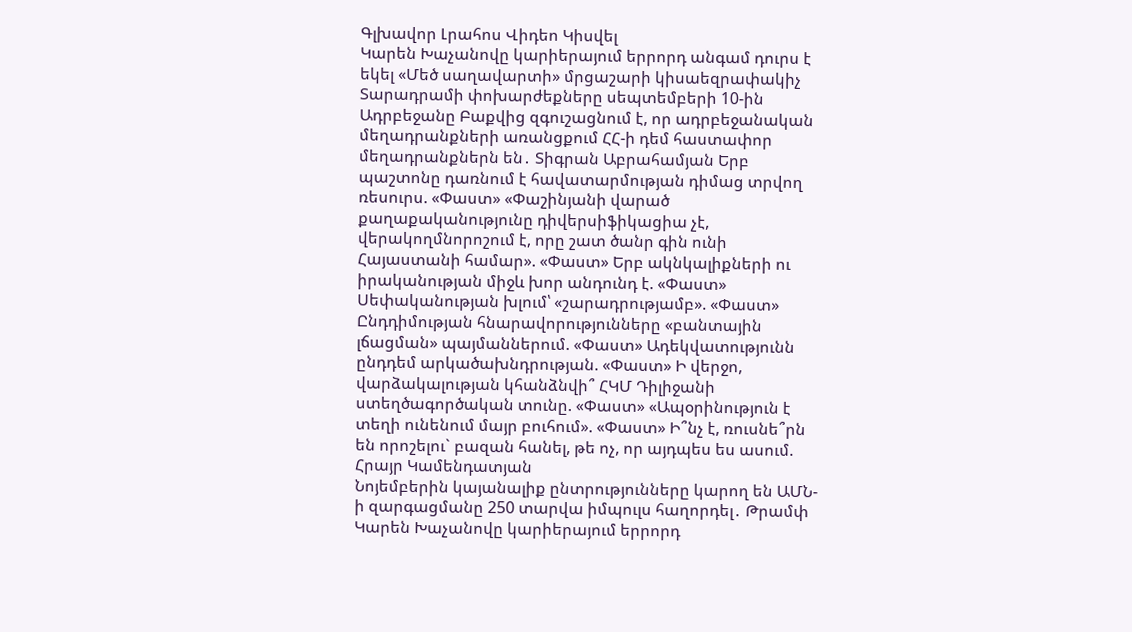Գլխավոր Լրահոս Վիդեո Կիսվել
Կարեն Խաչանովը կարիերայում երրորդ անգամ դուրս է եկել «Մեծ սաղավարտի» մրցաշարի կիսաեզրափակիչ Տարադրամի փոխարժեքները սեպտեմբերի 10-ին Ադրբեջանը Բաքվից զգուշացնում է, որ ադրբեջանական մեղադրանքների առանցքում ՀՀ-ի դեմ հաստափոր մեղադրանքներն են․ Տիգրան Աբրահամյան Երբ պաշտոնը դառնում է հավատարմության դիմաց տրվող ռեսուրս. «Փաստ» «Փաշինյանի վարած քաղաքականությունը դիվերսիֆիկացիա չէ, վերակողմնորոշում է, որը շատ ծանր գին ունի Հայաստանի համար». «Փաստ» Երբ ակնկալիքների ու իրականության միջև խոր անդունդ է. «Փաստ» Սեփականության խլում՝ «շարադրությամբ». «Փաստ» Ընդդիմության հնարավորությունները «բանտային լճացման» պայմաններում. «Փաստ» Ադեկվատությունն ընդդեմ արկածախնդրության. «Փաստ» Ի վերջո, վարձակալության կհանձնվի՞ ՀԿՄ Դիլիջանի ստեղծագործական տունը. «Փաստ» «Ապօրինություն է տեղի ունենում մայր բուհում». «Փաստ» Ի՞նչ է, ռուսնե՞րն են որոշելու` բազան հանել, թե ոչ, որ այդպես ես ասում. Հրայր Կամենդատյան
Նոյեմբերին կայանալիք ընտրությունները կարող են ԱՄՆ-ի զարգացմանը 250 տարվա իմպուլս հաղորդել․ Թրամփ Կարեն Խաչանովը կարիերայում երրորդ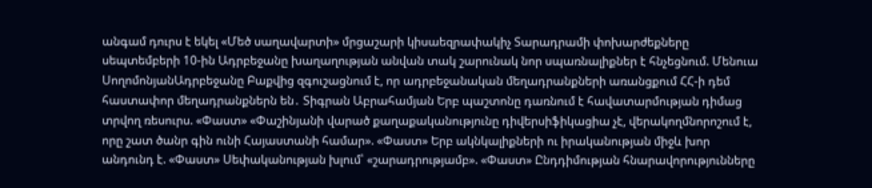անգամ դուրս է եկել «Մեծ սաղավարտի» մրցաշարի կիսաեզրափակիչ Տարադրամի փոխարժեքները սեպտեմբերի 10-ին Ադրբեջանը խաղաղության անվան տակ շարունակ նոր սպառնալիքներ է հնչեցնում. Մենուա ՍողոմոնյանԱդրբեջանը Բաքվից զգուշացնում է, որ ադրբեջանական մեղադրանքների առանցքում ՀՀ-ի դեմ հաստափոր մեղադրանքներն են․ Տիգրան Աբրահամյան Երբ պաշտոնը դառնում է հավատարմության դիմաց տրվող ռեսուրս. «Փաստ» «Փաշինյանի վարած քաղաքականությունը դիվերսիֆիկացիա չէ, վերակողմնորոշում է, որը շատ ծանր գին ունի Հայաստանի համար». «Փաստ» Երբ ակնկալիքների ու իրականության միջև խոր անդունդ է. «Փաստ» Սեփականության խլում՝ «շարադրությամբ». «Փաստ» Ընդդիմության հնարավորությունները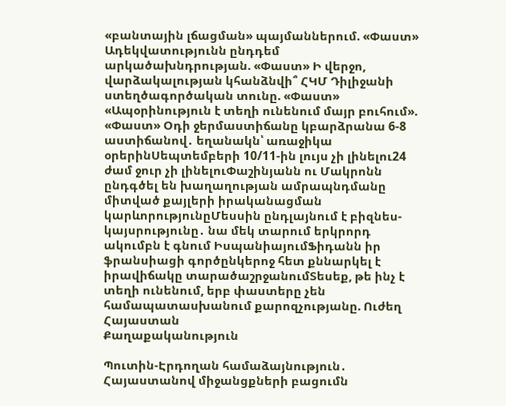«բանտային լճացման» պայմաններում. «Փաստ» Ադեկվատությունն ընդդեմ արկածախնդրության. «Փաստ» Ի վերջո, վարձակալության կհանձնվի՞ ՀԿՄ Դիլիջանի ստեղծագործական տունը. «Փաստ» «Ապօրինություն է տեղի ունենում մայր բուհում». «Փաստ» Օդի ջերմաստիճանը կբարձրանա 6-8 աստիճանով․ եղանակն՝ առաջիկա օրերինՍեպտեմբերի 10/11-ին լույս չի լինելու24 ժամ ջուր չի լինելուՓաշինյանն ու Մակրոնն ընդգծել են խաղաղության ամրապնդմանը միտված քայլերի իրականացման կարևորությունըՄեսսին ընդլայնում է բիզնես-կայսրությունը․ նա մեկ տարում երկրորդ ակումբն է գնում ԻսպանիայումՖիդանն իր ֆրանսիացի գործընկերոջ հետ քննարկել է իրավիճակը տարածաշրջանումՏեսեք, թե ինչ է տեղի ունենում, երբ փաստերը չեն համապատասխանում քարոզչությանը. Ուժեղ Հայաստան
Քաղաքականություն

Պուտին-Էրդողան համաձայնություն․ Հայաստանով միջանցքների բացումն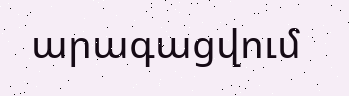արագացվում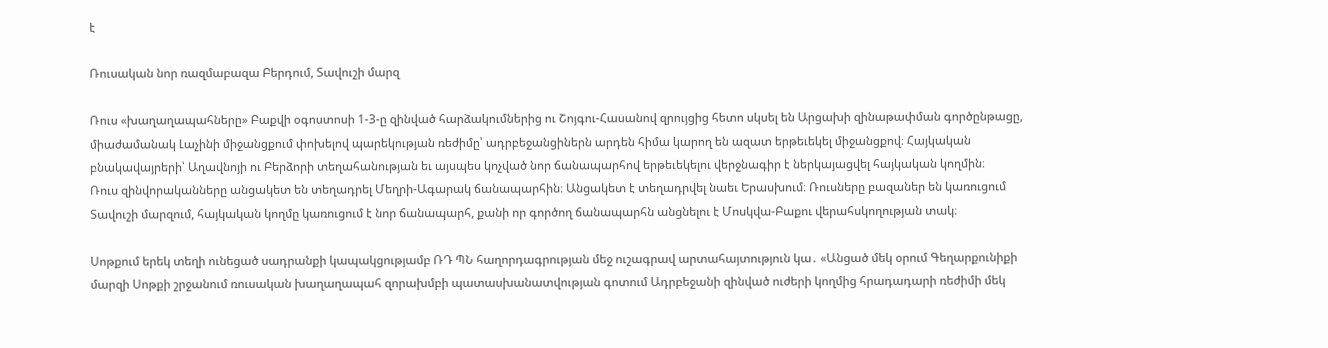է

Ռուսական նոր ռազմաբազա Բերդում, Տավուշի մարզ

Ռուս «խաղաղապահները» Բաքվի օգոստոսի 1-3-ը զինված հարձակումներից ու Շոյգու-Հասանով զրույցից հետո սկսել են Արցախի զինաթափման գործընթացը, միաժամանակ Լաչինի միջանցքում փոխելով պարեկության ռեժիմը՝ ադրբեջանցիներն արդեն հիմա կարող են ազատ երթեւեկել միջանցքով։ Հայկական բնակավայրերի՝ Աղավնոյի ու Բերձորի տեղահանության եւ այսպես կոչված նոր ճանապարհով երթեւեկելու վերջնագիր է ներկայացվել հայկական կողմին։
Ռուս զինվորականները անցակետ են տեղադրել Մեղրի-Ագարակ ճանապարհին։ Անցակետ է տեղադրվել նաեւ Երասխում։ Ռուսները բազաներ են կառուցում Տավուշի մարզում, հայկական կողմը կառուցում է նոր ճանապարհ, քանի որ գործող ճանապարհն անցնելու է Մոսկվա-Բաքու վերահսկողության տակ։

Սոթքում երեկ տեղի ունեցած սադրանքի կապակցությամբ ՌԴ ՊՆ հաղորդագրության մեջ ուշագրավ արտահայտություն կա․ «Անցած մեկ օրում Գեղարքունիքի մարզի Սոթքի շրջանում ռուսական խաղաղապահ զորախմբի պատասխանատվության գոտում Ադրբեջանի զինված ուժերի կողմից հրադադարի ռեժիմի մեկ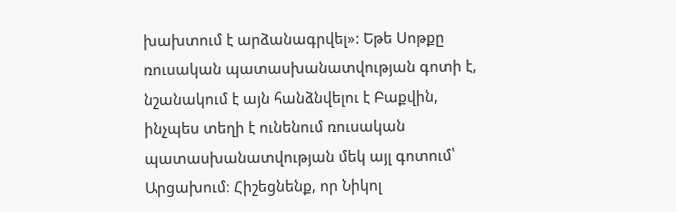խախտում է արձանագրվել»: Եթե Սոթքը ռուսական պատասխանատվության գոտի է, նշանակում է այն հանձնվելու է Բաքվին, ինչպես տեղի է ունենում ռուսական պատասխանատվության մեկ այլ գոտում՝ Արցախում։ Հիշեցնենք, որ Նիկոլ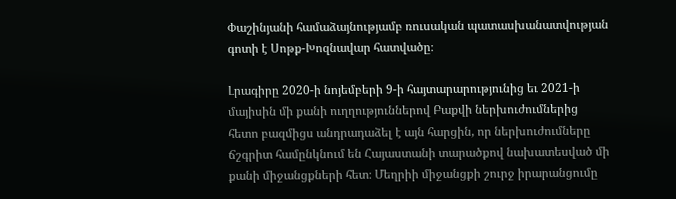Փաշինյանի համաձայնությամբ ռուսական պատասխանատվության գոտի է Սոթք-Խոզնավար հատվածը։

Լրագիրը 2020-ի նոյեմբերի 9-ի հայտարարությունից եւ 2021-ի մայիսին մի քանի ուղղություններով Բաքվի ներխուժումներից հետո բազմիցս անդրադաձել է այն հարցին, որ ներխուժումները ճշգրիտ համընկնում են Հայաստանի տարածքով նախատեսված մի քանի միջանցքների հետ։ Մեղրիի միջանցքի շուրջ իրարանցումը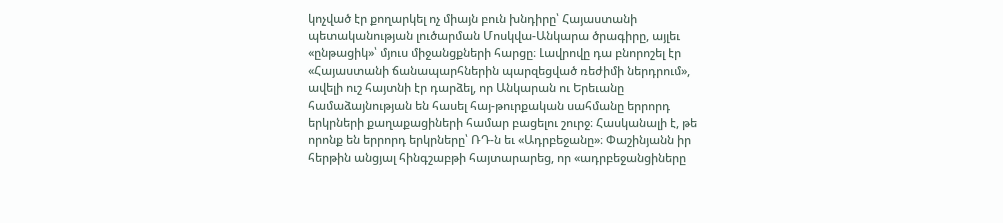կոչված էր քողարկել ոչ միայն բուն խնդիրը՝ Հայաստանի պետականության լուծարման Մոսկվա-Անկարա ծրագիրը, այլեւ «ընթացիկ»՝ մյուս միջանցքների հարցը։ Լավրովը դա բնորոշել էր «Հայաստանի ճանապարհներին պարզեցված ռեժիմի ներդրում», ավելի ուշ հայտնի էր դարձել, որ Անկարան ու Երեւանը համաձայնության են հասել հայ-թուրքական սահմանը երրորդ երկրների քաղաքացիների համար բացելու շուրջ։ Հասկանալի է, թե որոնք են երրորդ երկրները՝ ՌԴ-ն եւ «Ադրբեջանը»։ Փաշինյանն իր հերթին անցյալ հինգշաբթի հայտարարեց, որ «ադրբեջանցիները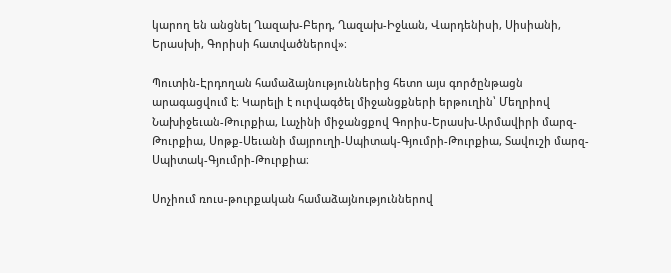կարող են անցնել Ղազախ-Բերդ, Ղազախ-Իջևան, Վարդենիսի, Սիսիանի, Երասխի, Գորիսի հատվածներով»։

Պուտին-Էրդողան համաձայնություններից հետո այս գործընթացն արագացվում է։ Կարելի է ուրվագծել միջանցքների երթուղին՝ Մեղրիով Նախիջեւան-Թուրքիա, Լաչինի միջանցքով Գորիս-Երասխ-Արմավիրի մարզ-Թուրքիա, Սոթք-Սեւանի մայրուղի-Սպիտակ-Գյումրի-Թուրքիա, Տավուշի մարզ-Սպիտակ-Գյումրի-Թուրքիա։

Սոչիում ռուս-թուրքական համաձայնություններով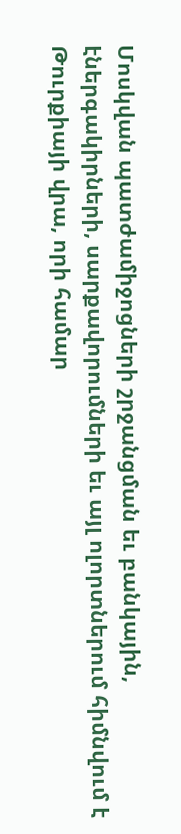Մոսկվան պատժամիջոցների շրջանցման եւ բանկային, էներգակիրների, սարքավորումների եւ այլ ոլորտներում հիմնվում է Թուրքիայի վրա, որի համար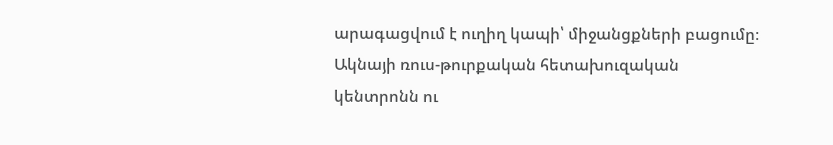արագացվում է ուղիղ կապի՝ միջանցքների բացումը։ Ակնայի ռուս-թուրքական հետախուզական կենտրոնն ու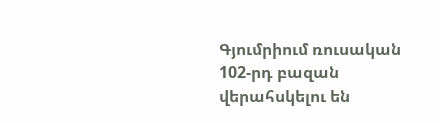Գյումրիում ռուսական 102-րդ բազան վերահսկելու են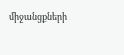միջանցքների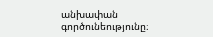անխափան գործունեությունը։